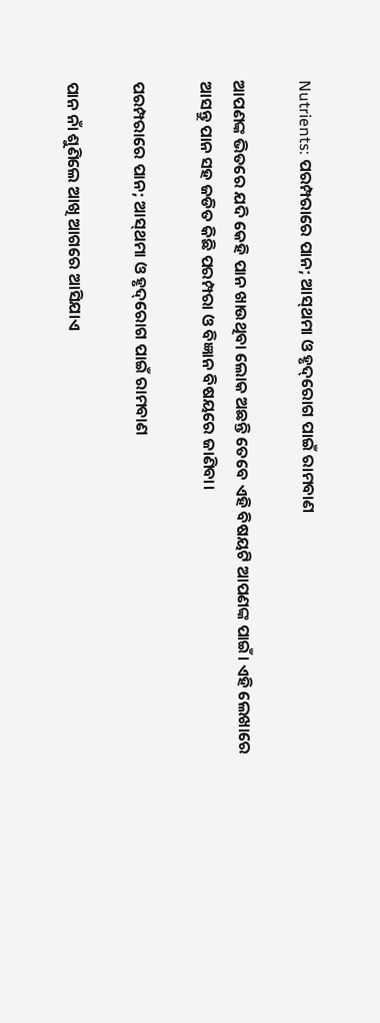Nutrients: ପରମ୍ପରାରେ ପାନ; ଆସ୍‌ଥମା ଓ ହୃଦ୍‌ରୋଗ ପାଇଁ ରାମବାଣ

ଆପଣଙ୍କ ଭିତରେ ଯଦି କେହି ପାନ ଖାଉଥିବା ଲୋକ ଅଛନ୍ତି ତେବେ ଏହି ବିଷୟଟି ଆପଣଙ୍କ ପାଇଁ। ଏହି ଲେଖାରେ ଆସନ୍ତୁ ପାନ ସହ ଜଡିତ କିଛି ପରମ୍ପରା ଓ ବିଜ୍ଞାନ ବିଷୟରେ ଜାଣିବା।

ପରମ୍ପରାରେ ପାନ; ଆସ୍‌ଥମା ଓ ହୃଦ୍‌ରୋଗ ପାଇଁ ରାମବାଣ

ପାନ ନାଁ ଶୁଣିଲେ ଆଖି ଆଗରେ ଆସିଯାଏ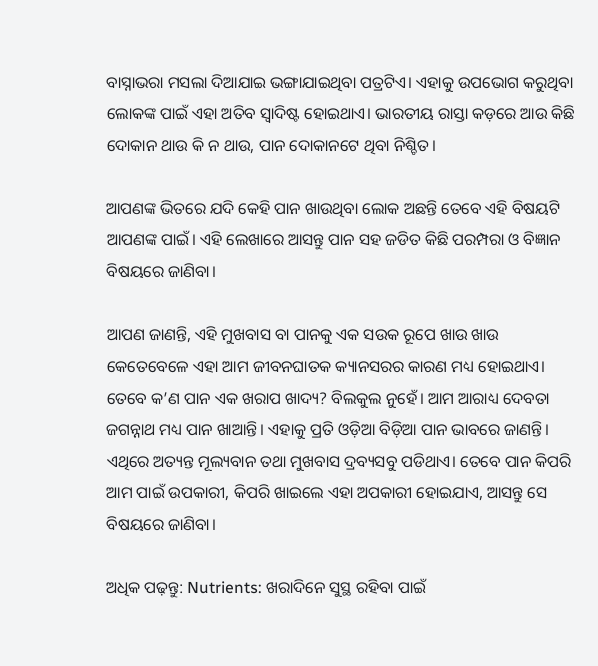ବାସ୍ନାଭରା ମସଲା ଦିଆଯାଇ ଭଙ୍ଗାଯାଇଥିବା ପତ୍ରଟିଏ। ଏହାକୁ ଉପଭୋଗ କରୁଥିବା ଲୋକଙ୍କ ପାଇଁ ଏହା ଅତିବ ସ୍ୱାଦିଷ୍ଟ ହୋଇଥାଏ। ଭାରତୀୟ ରାସ୍ତା କଡ଼ରେ ଆଉ କିଛି ଦୋକାନ ଥାଉ କି ନ ଥାଉ, ପାନ ଦୋକାନଟେ ଥିବା ନିଶ୍ଚିତ।

ଆପଣଙ୍କ ଭିତରେ ଯଦି କେହି ପାନ ଖାଉଥିବା ଲୋକ ଅଛନ୍ତି ତେବେ ଏହି ବିଷୟଟି ଆପଣଙ୍କ ପାଇଁ। ଏହି ଲେଖାରେ ଆସନ୍ତୁ ପାନ ସହ ଜଡିତ କିଛି ପରମ୍ପରା ଓ ବିଜ୍ଞାନ ବିଷୟରେ ଜାଣିବା।

ଆପଣ ଜାଣନ୍ତି, ଏହି ମୁଖବାସ ବା ପାନକୁ ଏକ ସଉକ ରୂପେ ଖାଉ ଖାଉ କେତେବେଳେ ଏହା ଆମ ଜୀବନଘାତକ କ୍ୟାନସରର କାରଣ ମଧ୍ୟ ହୋଇଥାଏ। ତେବେ କ’ଣ ପାନ ଏକ ଖରାପ ଖାଦ୍ୟ? ବିଲକୁଲ ନୁହେଁ। ଆମ ଆରାଧ୍ୟ ଦେବତା ଜଗନ୍ନାଥ ମଧ୍ୟ ପାନ ଖାଆନ୍ତି। ଏହାକୁ ପ୍ରତି ଓଡ଼ିଆ ବିଡ଼ିଆ ପାନ ଭାବରେ ଜାଣନ୍ତି। ଏଥିରେ ଅତ୍ୟନ୍ତ ମୂଲ୍ୟବାନ ତଥା ମୁଖବାସ ଦ୍ରବ୍ୟସବୁ ପଡିଥାଏ। ତେବେ ପାନ କିପରି ଆମ ପାଇଁ ଉପକାରୀ, କିପରି ଖାଇଲେ ଏହା ଅପକାରୀ ହୋଇଯାଏ, ଆସନ୍ତୁ ସେ ବିଷୟରେ ଜାଣିବା।

ଅଧିକ ପଢ଼ନ୍ତୁ: Nutrients: ଖରାଦିନେ ସୁସ୍ଥ ରହିବା ପାଇଁ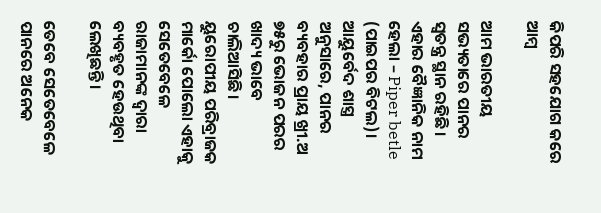କିପରି ସହଯୋଗ କରେ ଆମ୍ବ

ଆମ ଭାରତୀୟ ସଭ୍ୟତାରେ ପାନର ସ୍ୱତନ୍ତ୍ର ସ୍ଥାନ ରହିଛି। ଏହାର ବୈଜ୍ଞାନିକ ନାମ ହେଲା – Piper betle (ପାଇପର ବିଟଲ)। ଆୟୁର୍ବେଦ ଶାସ୍ତ୍ର ଅନୁସାରେ, ପାନର ବ୍ୟବହାର ପ୍ରାୟ ଖ୍ରୀ.ଅ ୭୫ରୁ ଭୋଜନ ପରର ଖାଦ୍ୟ ଭାବେ ଚାଲିଆସିଛି। ୟୁରୋପୀୟ ପରିବ୍ରାଜକ ମାର୍କୋ ପୋଲୋ ଏହାକୁ ସେତେବେଳେ ରାଜାମାନଙ୍କ ଦ୍ୱାରା ବ୍ୟବହୃତ ହେଉଥିବା ଲେଖିଛନ୍ତି।

ତେବେ ସେତେବେଳେ ପାନରେ ଅନେକ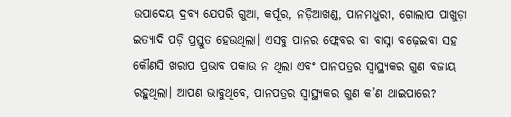ଉପାଦେୟ ଦ୍ରବ୍ୟ ଯେପରି ଗୁଆ, କର୍ପୂର, ନଡ଼ିଆଖଣ୍ଡ, ପାନମଧୁରୀ, ଗୋଲାପ ପାଖୁଡ଼ା ଇତ୍ୟାଦି ପଡ଼ି ପ୍ରସ୍ତୁତ ହେଉଥିଲା। ଏସବୁ ପାନର ଫ୍ଲେବର ବା ବାସ୍ନା ବଢ଼େଇବା ସହ କୌଣସି ଖରାପ ପ୍ରଭାବ ପକାଉ ନ ଥିଲା ଏବଂ ପାନପତ୍ରର ସ୍ୱାସ୍ଥ୍ୟକର ଗୁଣ ବଜାୟ ରହୁଥିଲା। ଆପଣ ଭାବୁଥିବେ, ପାନପତ୍ରର ସ୍ୱାସ୍ଥ୍ୟକର ଗୁଣ କ’ଣ ଥାଇପାରେ?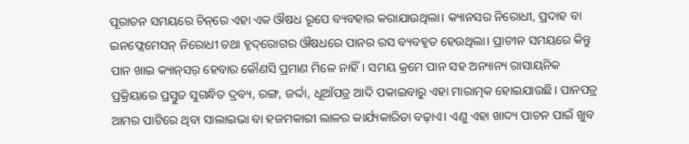ପୂରାତନ ସମୟରେ ଚିନ୍‌ରେ ଏହା ଏକ ଔଷଧ ରୂପେ ବ୍ୟବହାର କରାଯାଉଥିଲା। କ୍ୟାନସର ନିରୋଧୀ, ପ୍ରଦାହ ବା ଇନଫ୍ଲେମେସନ୍ ନିରୋଧୀ ତଥା ହୃଦ୍‌ରୋଗର ଔଷଧରେ ପାନର ରସ ବ୍ୟବହୃତ ହେଉଥିଲା। ପ୍ରାଚୀନ ସମୟରେ କିନ୍ତୁ ପାନ ଖାଇ କ୍ୟାନ୍‌ସର୍‌ ହେବାର କୌଣସି ପ୍ରମାଣ ମିଳେ ନାହିଁ। ସମୟ କ୍ରମେ ପାନ ସହ ଅନ୍ୟାନ୍ୟ ରାସାୟନିକ ପ୍ରକ୍ରିୟାରେ ପ୍ରସ୍ତୁତ ସୁଗନ୍ଧିତ ଦ୍ରବ୍ୟ, ରଙ୍ଗ, ଜର୍ଦ୍ଦା, ଧୂଆଁପତ୍ର ଆଦି ପକାଇବାରୁ ଏହା ମାରାତ୍ମକ ହୋଇଯାଉଛି। ପାନପତ୍ର ଆମର ପାଟିରେ ଥିବା ସାଲାଇଭା ବା ହଜମକାରୀ ଲାଳର କାର୍ଯ୍ୟକାରିତା ବଢ଼ାଏ। ଏଣୁ ଏହା ଖାଦ୍ୟ ପାଚନ ପାଇଁ ଖୁବ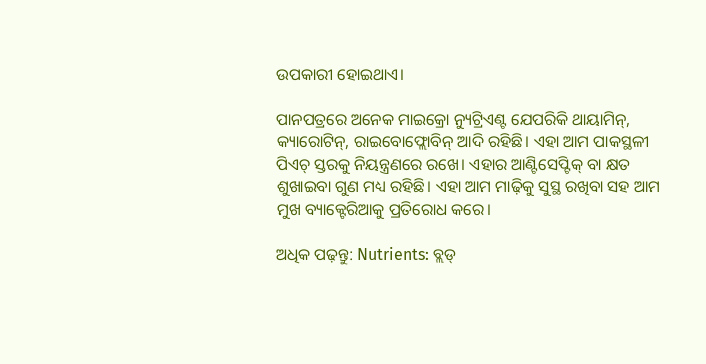ଉପକାରୀ ହୋଇଥାଏ।

ପାନପତ୍ରରେ ଅନେକ ମାଇକ୍ରୋ ନ୍ୟୁଟ୍ରିଏଣ୍ଟ ଯେପରିକି ଥାୟାମିନ୍, କ୍ୟାରୋଟିନ୍, ରାଇବୋଫ୍ଲୋବିନ୍ ଆଦି ରହିଛି। ଏହା ଆମ ପାକସ୍ଥଳୀ ପିଏଚ୍ ସ୍ତରକୁ ନିୟନ୍ତ୍ରଣରେ ରଖେ। ଏହାର ଆଣ୍ଟିସେପ୍ଟିକ୍ ବା କ୍ଷତ ଶୁଖାଇବା ଗୁଣ ମଧ୍ୟ ରହିଛି। ଏହା ଆମ ମାଢ଼ିକୁ ସୁସ୍ଥ ରଖିବା ସହ ଆମ ମୁଖ ବ୍ୟାକ୍ଟେରିଆକୁ ପ୍ରତିରୋଧ କରେ।

ଅଧିକ ପଢ଼ନ୍ତୁ: Nutrients: ବ୍ଲଡ୍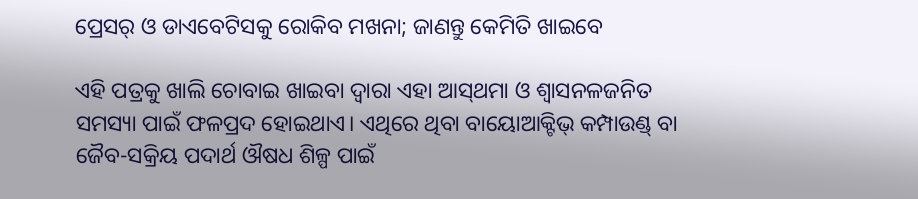ପ୍ରେସର୍‌ ଓ ଡାଏବେଟିସକୁ ରୋକିବ ମଖନା; ଜାଣନ୍ତୁ କେମିତି ଖାଇବେ

ଏହି ପତ୍ରକୁ ଖାଲି ଚୋବାଇ ଖାଇବା ଦ୍ୱାରା ଏହା ଆସ୍‌ଥମା ଓ ଶ୍ୱାସନଳଜନିତ ସମସ୍ୟା ପାଇଁ ଫଳପ୍ରଦ ହୋଇଥାଏ। ଏଥିରେ ଥିବା ବାୟୋଆକ୍ଟିଭ୍ କମ୍ପାଉଣ୍ଡ୍ ବା ଜୈବ-ସକ୍ରିୟ ପଦାର୍ଥ ଔଷଧ ଶିଳ୍ପ ପାଇଁ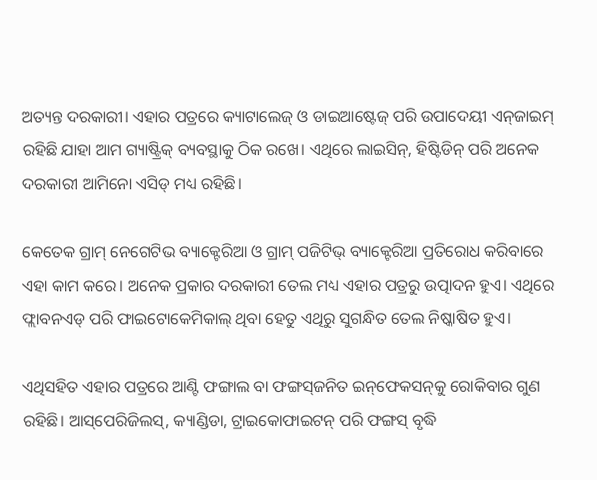ଅତ୍ୟନ୍ତ ଦରକାରୀ। ଏହାର ପତ୍ରରେ କ୍ୟାଟାଲେଜ୍ ଓ ଡାଇଆଷ୍ଟେଜ୍ ପରି ଉପାଦେୟୀ ଏନ୍‌ଜାଇମ୍ ରହିଛି ଯାହା ଆମ ଗ୍ୟାଷ୍ଟ୍ରିକ୍ ବ୍ୟବସ୍ଥାକୁ ଠିକ ରଖେ। ଏଥିରେ ଲାଇସିନ୍, ହିଷ୍ଟିଡିନ୍ ପରି ଅନେକ ଦରକାରୀ ଆମିନୋ ଏସିଡ୍ ମଧ୍ୟ ରହିଛି।

କେତେକ ଗ୍ରାମ୍ ନେଗେଟିଭ ବ୍ୟାକ୍ଟେରିଆ ଓ ଗ୍ରାମ୍ ପଜିଟିଭ୍ ବ୍ୟାକ୍ଟେରିଆ ପ୍ରତିରୋଧ କରିବାରେ ଏହା କାମ କରେ। ଅନେକ ପ୍ରକାର ଦରକାରୀ ତେଲ ମଧ୍ୟ ଏହାର ପତ୍ରରୁ ଉତ୍ପାଦନ ହୁଏ। ଏଥିରେ ଫ୍ଲାବନଏଡ୍ ପରି ଫାଇଟୋକେମିକାଲ୍‌ ଥିବା ହେତୁ ଏଥିରୁ ସୁଗନ୍ଧିତ ତେଲ ନିଷ୍କାଷିତ ହୁଏ।

ଏଥିସହିତ ଏହାର ପତ୍ରରେ ଆଣ୍ଟି ଫଙ୍ଗାଲ ବା ଫଙ୍ଗସ୍‌ଜନିତ ଇନ୍‌ଫେକସନ୍‌କୁ ରୋକିବାର ଗୁଣ ରହିଛି। ଆସ୍‌ପେରିଜିଲସ୍, କ୍ୟାଣ୍ଡିଡା, ଟ୍ରାଇକୋଫାଇଟନ୍ ପରି ଫଙ୍ଗସ୍ ବୃଦ୍ଧି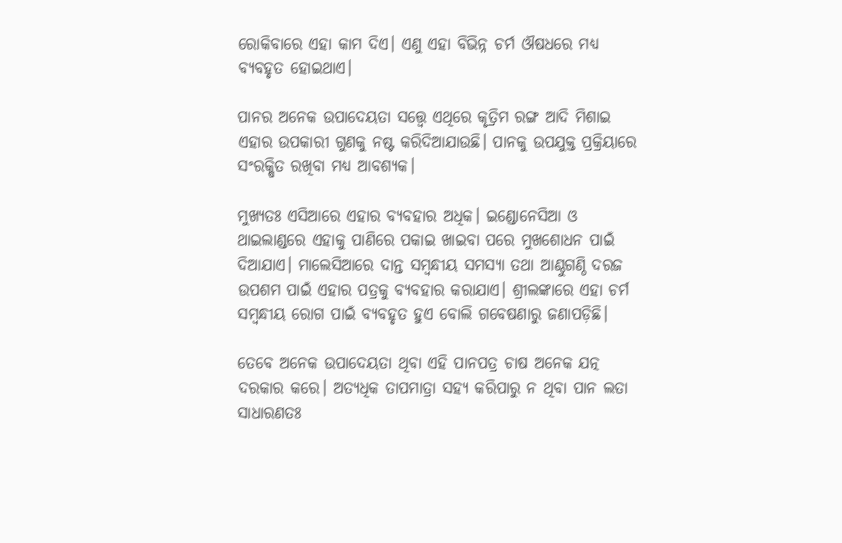ରୋକିବାରେ ଏହା କାମ ଦିଏ। ଏଣୁ ଏହା ବିଭିନ୍ନ ଚର୍ମ ଔଷଧରେ ମଧ୍ୟ ବ୍ୟବହୃତ ହୋଇଥାଏ।

ପାନର ଅନେକ ଉପାଦେୟତା ସତ୍ତ୍ୱେ ଏଥିରେ କୃତ୍ରିମ ରଙ୍ଗ ଆଦି ମିଶାଇ ଏହାର ଉପକାରୀ ଗୁଣକୁ ନଷ୍ଟ କରିଦିଆଯାଉଛି। ପାନକୁ ଉପଯୁକ୍ତ ପ୍ରକ୍ରିୟାରେ ସଂରକ୍ଷିତ ରଖିବା ମଧ୍ୟ ଆବଶ୍ୟକ।

ମୁଖ୍ୟତଃ ଏସିଆରେ ଏହାର ବ୍ୟବହାର ଅଧିକ। ଇଣ୍ଡୋନେସିଆ ଓ ଥାଇଲାଣ୍ଡରେ ଏହାକୁ ପାଣିରେ ପକାଇ ଖାଇବା ପରେ ମୁଖଶୋଧନ ପାଇଁ ଦିଆଯାଏ। ମାଲେସିଆରେ ଦାନ୍ତ ସମ୍ବନ୍ଧୀୟ ସମସ୍ୟା ତଥା ଆଣ୍ଠୁଗଣ୍ଠି ଦରଜ ଉପଶମ ପାଇଁ ଏହାର ପତ୍ରକୁ ବ୍ୟବହାର କରାଯାଏ। ଶ୍ରୀଲଙ୍କାରେ ଏହା ଚର୍ମ ସମ୍ବନ୍ଧୀୟ ରୋଗ ପାଇଁ ବ୍ୟବହୃତ ହୁଏ ବୋଲି ଗବେଷଣାରୁ ଜଣାପଡ଼ିଛି।

ତେବେ ଅନେକ ଉପାଦେୟତା ଥିବା ଏହି ପାନପତ୍ର ଚାଷ ଅନେକ ଯତ୍ନ ଦରକାର କରେ। ଅତ୍ୟଧିକ ତାପମାତ୍ରା ସହ୍ୟ କରିପାରୁ ନ ଥିବା ପାନ ଲତା ସାଧାରଣତଃ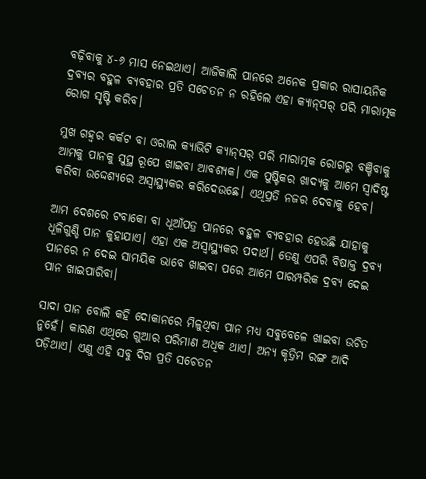ବଢ଼ିବାକୁ ୪-୬ ମାସ ନେଇଥାଏ। ଆଜିକାଲି ପାନରେ ଅନେକ ପ୍ରକାର ରାସାୟନିକ ଦ୍ରବ୍ୟର ବହୁଳ ବ୍ୟବହାର ପ୍ରତି ସଚେତନ ନ ରହିଲେ ଏହା କ୍ୟାନ୍‌ସର୍‌ ପରି ମାରାତ୍ମକ ରୋଗ ସୃଷ୍ଟି କରିବ।

ମୁଖ ଗହ୍ୱର କର୍କଟ ବା ଓରାଲ କ୍ୟାଭିଟି କ୍ୟାନ୍‌ସର୍‌ ପରି ମାରାତ୍ମକ ରୋଗରୁ ବଞ୍ଚିବାକୁ ଆମକୁ ପାନକୁ ସୁସ୍ଥ ରୂପେ ଖାଇବା ଆବଶ୍ୟକ। ଏକ ପୁଷ୍ଟିକର ଖାଦ୍ୟକୁ ଆମେ ସ୍ୱାଦିଷ୍ଟ କରିବା ଉଦ୍ଦେଶ୍ୟରେ ଅସ୍ୱାସ୍ଥ୍ୟକର କରିଦେଉଛେ। ଏଥିପ୍ରତି ନଜର ଦେବାକୁ ହେବ।

ଆମ ଦେଶରେ ଟବାକୋ ବା ଧୂଆଁପତ୍ର ପାନରେ ବହୁଳ ବ୍ୟବହାର ହେଉଛି ଯାହାକୁ ଧୂଳିଗୁଣ୍ଡି ପାନ କୁହାଯାଏ। ଏହା ଏକ ଅସ୍ୱାସ୍ଥ୍ୟକର ପଦାର୍ଥ। ତେଣୁ ଏପରି ବିଷାକ୍ତ ଦ୍ରବ୍ୟ ପାନରେ ନ ଦେଇ ସାମୟିକ ଭାବେ ଖାଇବା ପରେ ଆମେ ପାରମ୍ପରିକ ଦ୍ରବ୍ୟ ଦେଇ ପାନ ଖାଇପାରିବା।

ସାଦା ପାନ ବୋଲି କହି ଦୋକାନରେ ମିଳୁଥିବା ପାନ ମଧ୍ୟ ସବୁବେଳେ ଖାଇବା ଉଚିତ ନୁହେଁ। କାରଣ ଏଥିରେ ଗୁଆର ପରିମାଣ ଅଧିକ ଥାଏ। ଅନ୍ୟ କୃତ୍ରିମ ରଙ୍ଗ ଆଦି ପଡ଼ିଥାଏ। ଏଣୁ ଏହି ସବୁ ଦିଗ ପ୍ରତି ସଚେତନ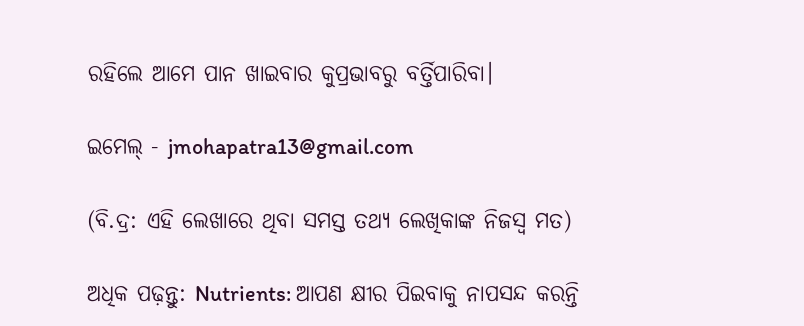ରହିଲେ ଆମେ ପାନ ଖାଇବାର କୁପ୍ରଭାବରୁ ବର୍ତ୍ତିପାରିବା।

ଇମେଲ୍ - jmohapatra13@gmail.com

(ବି.ଦ୍ର: ଏହି ଲେଖାରେ ଥିବା ସମସ୍ତ ତଥ୍ୟ ଲେଖିକାଙ୍କ ନିଜସ୍ୱ ମତ)

ଅଧିକ ପଢ଼ନ୍ତୁ: Nutrients: ଆପଣ କ୍ଷୀର ପିଇବାକୁ ନାପସନ୍ଦ କରନ୍ତି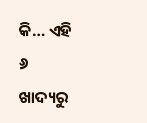କି… ଏହି ୬ ଖାଦ୍ୟରୁ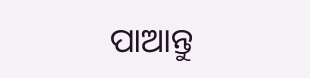ପାଆନ୍ତୁ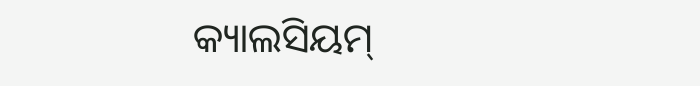କ୍ୟାଲସିୟମ୍